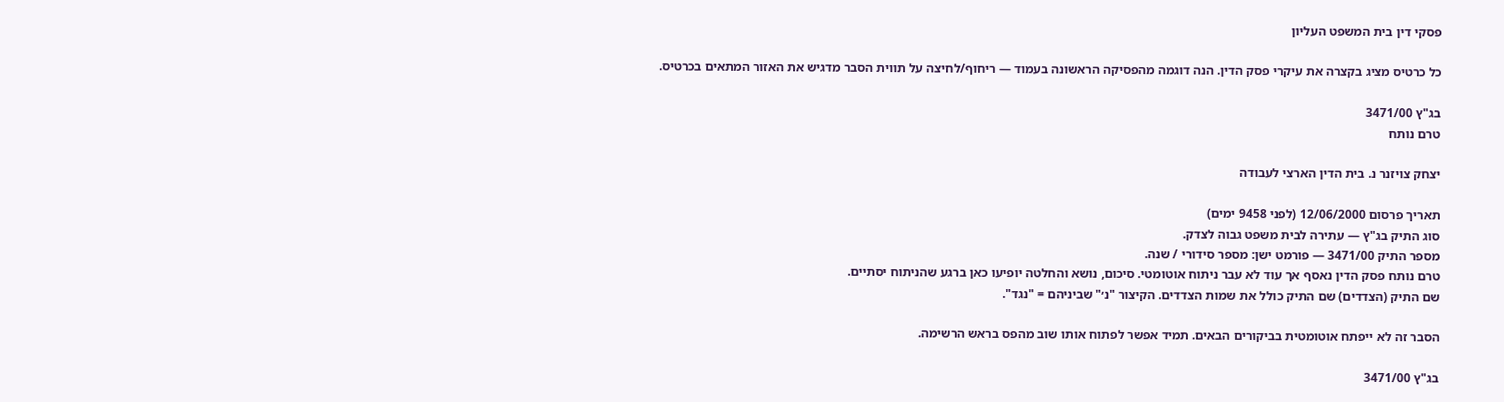פסקי דין בית המשפט העליון

כל כרטיס מציג בקצרה את עיקרי פסק הדין. הנה דוגמה מהפסיקה הראשונה בעמוד — ריחוף/לחיצה על תווית הסבר מדגיש את האזור המתאים בכרטיס.

בג"ץ 3471/00
טרם נותח

יצחק צויזנר נ. בית הדין הארצי לעבודה

תאריך פרסום 12/06/2000 (לפני 9458 ימים)
סוג התיק בג"ץ — עתירה לבית משפט גבוה לצדק.
מספר התיק 3471/00 — פורמט ישן: מספר סידורי / שנה.
טרם נותח פסק הדין נאסף אך עוד לא עבר ניתוח אוטומטי. סיכום, נושא והחלטה יופיעו כאן ברגע שהניתוח יסתיים.
שם התיק (הצדדים) שם התיק כולל את שמות הצדדים. הקיצור "נ׳" שביניהם = "נגד".

הסבר זה לא ייפתח אוטומטית בביקורים הבאים. תמיד אפשר לפתוח אותו שוב מהפס בראש הרשימה.

בג"ץ 3471/00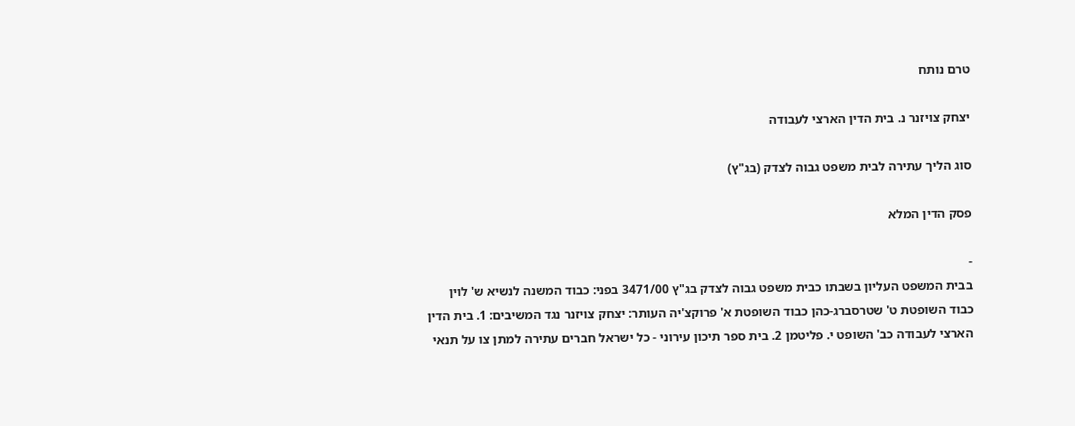טרם נותח

יצחק צויזנר נ. בית הדין הארצי לעבודה

סוג הליך עתירה לבית משפט גבוה לצדק (בג"ץ)

פסק הדין המלא

-
בבית המשפט העליון בשבתו כבית משפט גבוה לצדק בג"ץ 3471/00 בפני: כבוד המשנה לנשיא ש' לוין כבוד השופטת ט' שטרסברג-כהן כבוד השופטת א' פרוקצ'יה העותר: יצחק צויזנר נגד המשיבים: 1. בית הדין הארצי לעבודה כב' השופט י. פליטמן 2. בית ספר תיכון עירוני - כל ישראל חברים עתירה למתן צו על תנאי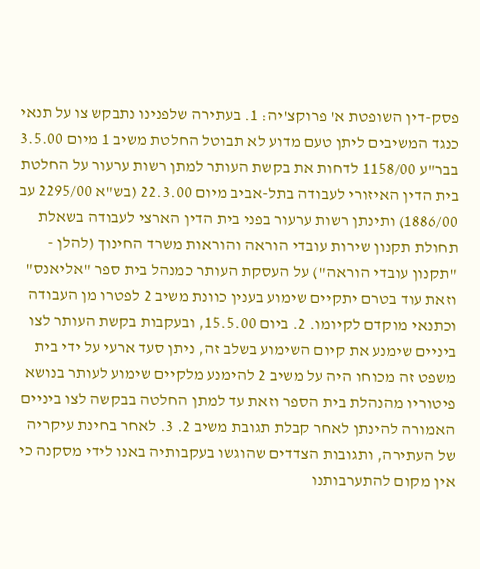פסק-דין השופטת א' פרוקצ'יה: 1. בעתירה שלפנינו נתבקש צו על תנאי כנגד המשיבים ליתן טעם מדוע לא תבוטל החלטת משיב 1 מיום 3.5.00 בבר"ע 1158/00 לדחות את בקשת העותר למתן רשות ערעור על החלטת בית הדין האיזורי לעבודה בתל-אביב מיום 22.3.00 (בש"א 2295/00 עב 1886/00) ותינתן רשות ערעור בפני בית הדין הארצי לעבודה בשאלת תחולת תקנון שירות עובדי הוראה והוראות משרד החינוך (להלן - "תקנון עובדי הוראה") על העסקת העותר כמנהל בית ספר "אליאנס" וזאת עוד בטרם יתקיים שימוע בענין כוונת משיב 2 לפטרו מן העבודה וכתנאי מוקדם לקיומו. 2. ביום 15.5.00, ובעקבות בקשת העותר לצו ביניים שימנע את קיום השימוע בשלב זה, ניתן סעד ארעי על ידי בית משפט זה מכוחו היה על משיב 2 להימנע מלקיים שימוע לעותר בנושא פיטוריו מהנהלת בית הספר וזאת עד למתן החלטה בבקשה לצו ביניים האמורה להינתן לאחר קבלת תגובת משיב 2. 3. לאחר בחינת עיקריה של העתירה, ותגובות הצדדים שהוגשו בעקבותיה באנו לידי מסקנה כי אין מקום להתערבותנו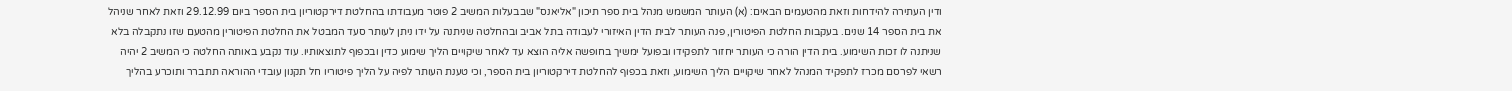ודין העתירה להידחות וזאת מהטעמים הבאים: (א) העותר המשמש מנהל בית ספר תיכון "אליאנס" שבבעלות המשיב 2 פוטר מעבודתו בהחלטת דירקטוריון בית הספר ביום 29.12.99 וזאת לאחר שניהל את בית הספר 14 שנים. בעקבות החלטת הפיטורין, פנה העותר לבית הדין האיזורי לעבודה בתל אביב ובהחלטה שניתנה על ידו ניתן לעותר סעד המבטל את החלטת הפיטורין מהטעם שזו נתקבלה בלא שניתנה לו זכות השימוע. בית הדין הורה כי העותר יחזור לתפקידו ובפועל ימשיך בחופשה אליה הוצא עד לאחר שיקויים הליך שימוע כדין ובכפוף לתוצאותיו. עוד נקבע באותה החלטה כי המשיב 2 יהיה רשאי לפרסם מכרז לתפקיד המנהל לאחר שיקויים הליך השימוע, וזאת בכפוף להחלטת דירקטוריון בית הספר, וכי טענת העותר לפיה על הליך פיטוריו חל תקנון עובדי ההוראה תתברר ותוכרע בהליך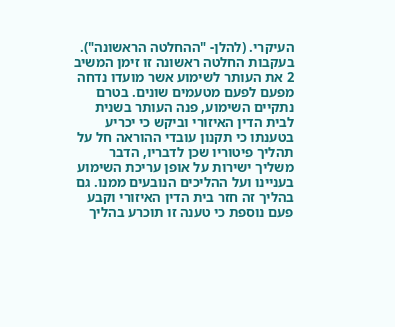העיקרי. (להלן- "ההחלטה הראשונה"). בעקבות החלטה ראשונה זו זימן המשיב 2 את העותר לשימוע אשר מועדו נדחה מפעם לפעם מטעמים שונים. בטרם נתקיים השימוע, פנה העותר בשנית לבית הדין האיזורי וביקש כי יכריע בטענתו כי תקנון עובדי ההוראה חל על תהליך פיטוריו שכן לדבריו, הדבר משליך ישירות על אופן עריכת השימוע בעניינו ועל ההליכים הנובעים ממנו. גם בהליך זה חזר בית הדין האיזורי וקבע פעם נוספת כי טענה זו תוכרע בהליך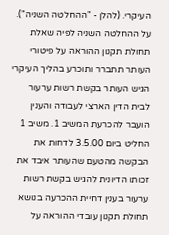העיקרי. (להלן - "ההחלטה השניה"). על ההחלטה השניה לפיה שאלת תחולת תקנון ההוראה על פיטורי העותר תתברר ותוכרע בהליך העיקרי הגיש העותר בקשת רשות ערעור לבית הדין הארצי לעבודה והענין הועבר להכרעת המשיב 1. משיב 1 החליט ביום 3.5.00 לדחות את הבקשה מהטעם שהעותר איבד את זכותו הדיונית להגיש בקשת רשות ערעור בענין דחיית ההכרעה בנושא תחולת תקנון עובדי ההוראה על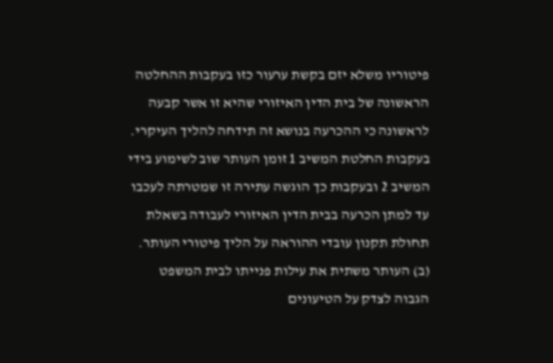פיטוריו משלא יזם בקשת ערעור כזו בעקבות ההחלטה הראשונה של בית הדין האיזורי שהיא זו אשר קבעה לראשונה כי ההכרעה בנושא זה תידחה להליך העיקרי. בעקבות החלטת המשיב 1 זומן העותר שוב לשימוע בידי המשיב 2 ובעקבות כך הוגשה עתירה זו שמטרתה לעכבו עד למתן הכרעה בבית הדין האיזורי לעבודה בשאלת תחולת תקנון עובדי ההוראה על הליך פיטורי העותר. (ב) העותר משתית את עילות פנייתו לבית המשפט הגבוה לצדק על הטיעונים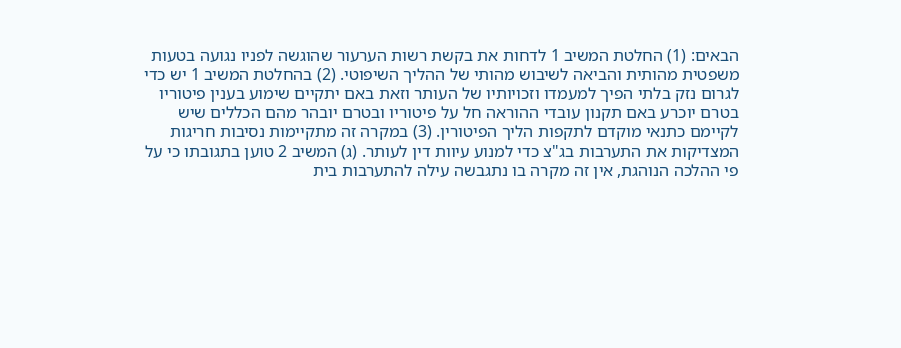הבאים: (1) החלטת המשיב 1 לדחות את בקשת רשות הערעור שהוגשה לפניו נגועה בטעות משפטית מהותית והביאה לשיבוש מהותי של ההליך השיפוטי. (2) בהחלטת המשיב 1 יש כדי לגרום נזק בלתי הפיך למעמדו וזכויותיו של העותר וזאת באם יתקיים שימוע בענין פיטוריו בטרם יוכרע באם תקנון עובדי ההוראה חל על פיטוריו ובטרם יובהר מהם הכללים שיש לקיימם כתנאי מוקדם לתקפות הליך הפיטורין. (3) במקרה זה מתקיימות נסיבות חריגות המצדיקות את התערבות בג"צ כדי למנוע עיוות דין לעותר. (ג) המשיב 2 טוען בתגובתו כי על פי ההלכה הנוהגת, אין זה מקרה בו נתגבשה עילה להתערבות בית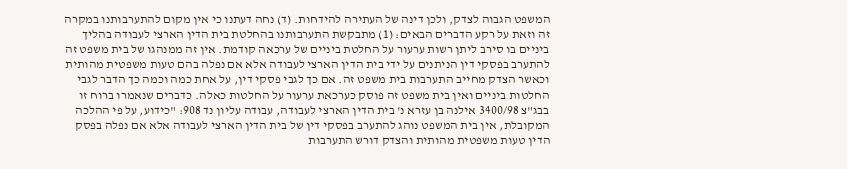המשפט הגבוה לצדק, ולכן דינה של העתירה להידחות. (ד) נחה דעתנו כי אין מקום להתערבותנו במקרה זה וזאת על רקע הדברים הבאים: (1) מתבקשת התערבותנו בהחלטת בית הדין הארצי לעבודה בהליך ביניים בו סירב ליתן רשות ערעור על החלטת ביניים של ערכאה קודמת. אין זה ממנהגו של בית משפט זה להתערב בפסקי דין הניתנים על ידי בית הדין הארצי לעבודה אלא אם נפלה בהם טעות משפטית מהותית וכאשר הצדק מחייב התערבות בית משפט זה. אם כך לגבי פסקי דין, על אחת כמה וכמה כך הדבר לגבי החלטות ביניים ואין בית משפט זה פוסק כערכאת ערעור על החלטות כאלה. כדברים שנאמרו ברוח זו בבג"צ 3400/98 אילנה בן עזרא נ' בית הדין הארצי לעבודה, עבודה עליון נד 908: "כידוע, על פי ההלכה המקובלת, אין בית המשפט נוהג להתערב בפסקי דין של בית הדין הארצי לעבודה אלא אם נפלה בפסק הדין טעות משפטית מהותית והצדק דורש התערבות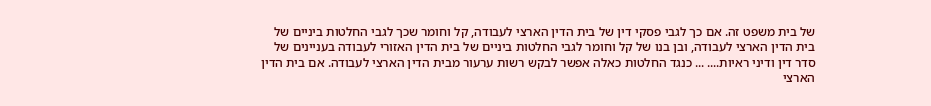של בית משפט זה. אם כך לגבי פסקי דין של בית הדין הארצי לעבודה, קל וחומר שכך לגבי החלטות ביניים של בית הדין הארצי לעבודה, ובן בנו של קל וחומר לגבי החלטות ביניים של בית הדין האזורי לעבודה בעניינים של סדר דין ודיני ראיות.... ... כנגד החלטות כאלה אפשר לבקש רשות ערעור מבית הדין הארצי לעבודה. אם בית הדין הארצי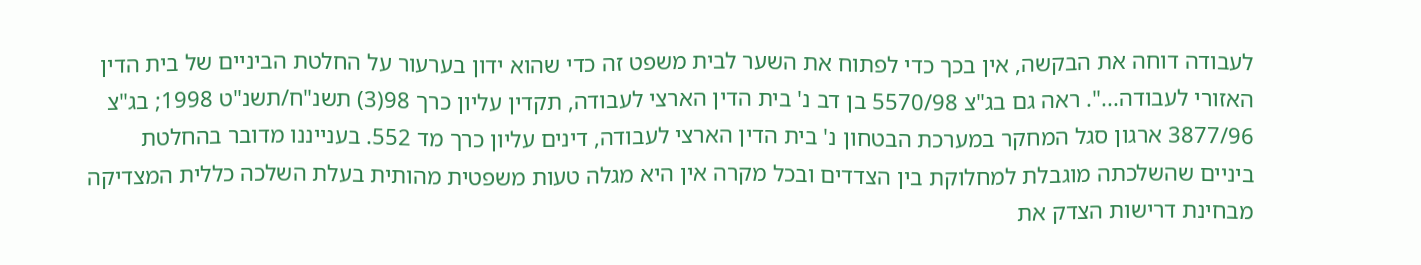לעבודה דוחה את הבקשה, אין בכך כדי לפתוח את השער לבית משפט זה כדי שהוא ידון בערעור על החלטת הביניים של בית הדין האזורי לעבודה...". ראה גם בג"צ 5570/98 בן דב נ' בית הדין הארצי לעבודה, תקדין עליון כרך 98(3) תשנ"ח/תשנ"ט 1998; בג"צ 3877/96 ארגון סגל המחקר במערכת הבטחון נ' בית הדין הארצי לעבודה, דינים עליון כרך מד 552. בענייננו מדובר בהחלטת ביניים שהשלכתה מוגבלת למחלוקת בין הצדדים ובכל מקרה אין היא מגלה טעות משפטית מהותית בעלת השלכה כללית המצדיקה מבחינת דרישות הצדק את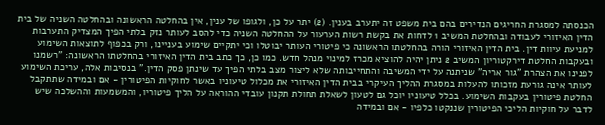הכנסתה למסגרת החריגים הנדירים בהם בית משפט זה יתערב בענין. (2) יתר על כן, ולגופו של ענין, אין בהחלטה הראשונה ובהחלטה השניה של בית הדין האיזורי לעבודה ובהחלטת המשיב 1 לדחות את בקשת רשות הערעור על ההחלטה השניה כדי להסב לעותר נזק בלתי הפיך המצדיק התערבות למניעת עיוות דין. בית הדין האיזורי הורה בהחלטתו הראשונה כי פיטורי העותר יבוטלו וכי יתקיים שימוע בעניינו, ורק בכפוף לתוצאות השימוע ובעקבות החלטת דירקטוריון המשיב 2 ניתן יהיה להוציא מכרז למינוי מנהל חדש. כמו כן, כך כתב בית הדין האיזורי בהחלטתו הראשונה: "רשמנו לפנינו את הצהרת "גור אריה" שניתנה על ידי המשיבה והתחייבותה שלא ליצור מצב בלתי הפיך עד שינתן פסק הדין." בנסיבות אלה, עריכת השימוע לעותר אינה גורעת מזכותו להעלות במסגרת ההליך העיקרי בבית הדין האיזורי את מכלול טיעוניו באשר לחוקיות הפיטורין - אם ובמידה שתתקבל החלטת פיטורין בעקבות השימוע. בכלל טיעוניו יוכל גם לטעון לשאלת תחולת תקנון עובדי ההוראה על הליך פיטוריו, והמשמעות וההשלכה שיש לדבר על חוקיות הליכי הפיטורין שננקטו כלפיו - אם ובמידה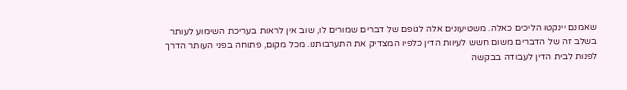שאמנם יינקטו הליכים כאלה. משטיעונים אלה לגופם של דברים שמורים לו, שוב אין לראות בעריכת השימוע לעותר בשלב זה של הדברים משום חשש לעיוות הדין כלפיו המצדיק את התערבותנו. מכל מקום, פתוחה בפני העותר הדרך לפנות לבית הדין לעבודה בבקשה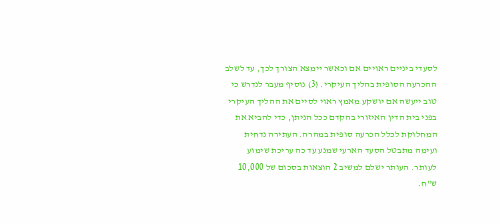לסעדי ביניים ראויים אם וכאשר יימצא הצורך לכך, עד לשלב ההכרעה הסופית בהליך העיקרי. (3) נוסיף מעבר לנדרש כי טוב ייעשה אם יושקע מאמץ ראוי לסיים את ההליך העיקרי בפני בית הדין האיזורי בהקדם ככל הניתן, כדי להביא את המחלוקת לכלל הכרעה סופית במהרה. העתירה נדחית ועימה מתבטל הסעד הארעי שמנע עד כה עריכת שימוע לעותר. העותר ישלם למשיב 2 הוצאות בסכום של 10,000 ש"ח.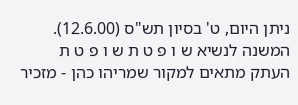ניתן היום, ט' בסיון תש"ס (12.6.00). המשנה לנשיא ש ו פ ט ת ש ו פ ט ת העתק מתאים למקור שמריהו כהן - מזכיר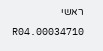ראשי 00034710.R04